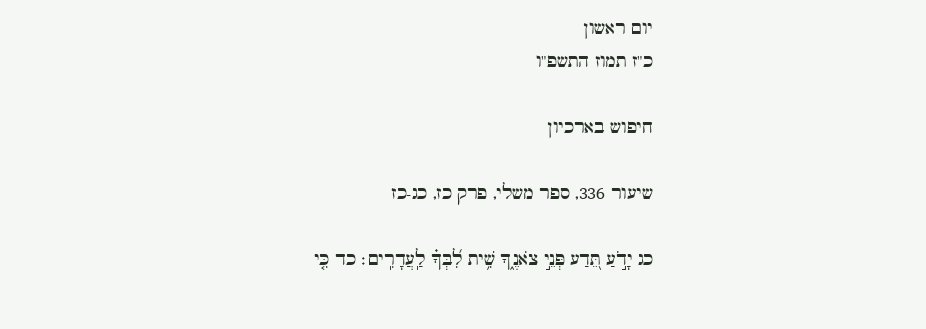יום ראשון
כ"ז תמוז התשפ"ו

חיפוש בארכיון

שיעור 336, ספר משלי, פרק כז, כג-כז

כג יָדֹ֣עַ תֵּ֭דַע פְּנֵ֣י צֹאנֶ֑ךָ שִׁ֥ית לִ֝בְּךָ֗ לַֽעֲדָרִֽים׃ כד כִּ֤י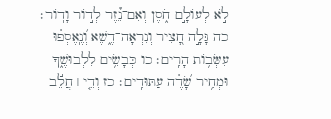לֹ֣א לְעוֹלָ֣ם חֹ֑סֶן וְאִם־נֵ֗֝זֶר לְד֣וֹר וָדֽוֹר׃ כה גָּלָ֣ה חָ֭צִיר וְנִרְאָה־דֶ֑שֶׁא וְ֝נֶֽאֶסְפ֗וּ עִשְּׂב֥וֹת הָרִֽים׃ כו כְּבָשִׂ֥ים לִלְבוּשֶׁ֑ךָ וּמְחִ֥יר שָׂ֝דֶ֗ה עַתּוּדִֽים׃ כז וְדֵ֤י ׀ חֲלֵ֬ב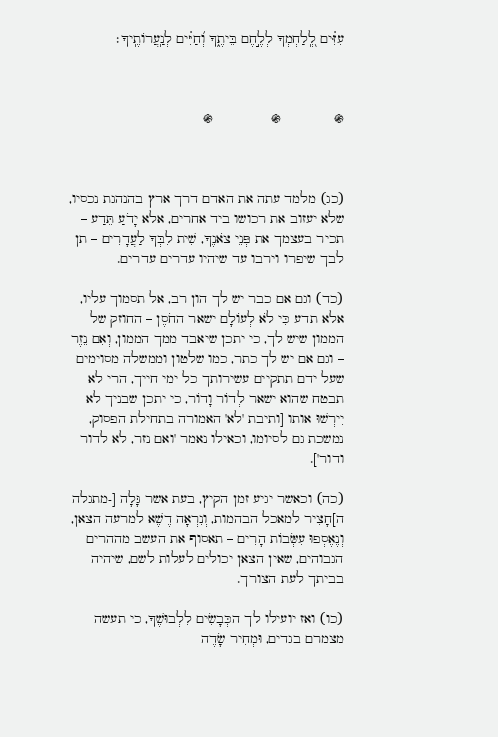עִזִּ֗ים לְֽ֭לַחְמְךָ לְלֶ֣חֶם בֵּיתֶ֑ךָ וְ֝חַיִּ֗ים לְנַֽעֲרוֹתֶֽיךָ׃



֍             ֍              ֍



(כג) מלמד עתה את האדם דרך ארץ בהנהגת נכסיו, שלא יעזוב את רכושו ביד אחרים, אלא יָדֹעַ תֵּדַע – תכיר בעצמך את פְּנֵי צֹאנֶךָ, שִׁית לִבְּךָ לַעֲדָרִים – תן לבך שיפרו וירבו עד שיהיו עדרים עדרים.

(כד) וגם אם כבר יש לך הון רב, אל תסמוך עליו, אלא תדע כִּי לֹא לְעוֹלָם ישאר החֹסֶן – החוזק של הממון שיש לך, כי יתכן שיאבד ממך הממון, וְאִם נֵזֶר – וגם אם יש לך כתר, כמו שלטון וממשלה מסוימים שעל ידם תתקיים עשירותך כל ימי חייך, הרי לא תבטח שהוא ישאר לְדוֹר וָדוֹר, כי יתכן שבניך לא יִירְשׁוּ אותו [ותיבת 'לא' האמורה בתחילת הפסוק, נמשכת גם לסיומו, וכאילו נאמר 'ואם נזר, לא לדור ודור'].

(כה) וכאשר יגיע זמן הקיץ, בעת אשר גָּלָה [-מתגלה ה]חָצִיר למאכל הבהמות, וְנִרְאָה דֶשֶׁא למרעה הצאן, וְנֶאֶסְפוּ עִשְּׂבוֹת הָרִים – תאסוף את העשב מההרים הגבוהים, שאין הצאן יכולים לעלות לשם, שיהיה בביתך לעת הצורך.

(כו) ואז יועילו לך הכְּבָשִׂים לִלְבוּשֶׁךָ, כי תעשה מצמרם בגדים, וּמְחִיר שָׂדֶה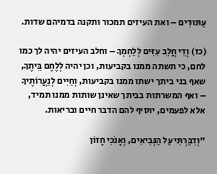עַתּוּדִים – ואת העיזים תמכור ותקנה בדמיהם שדות.

(כז) וְדֵי חֲלֵב עִזִּים לְלַחְמְךָ – וחלב העיזים יהיה לך כמו לחם, כי תשתה ממנו בקביעות, וכן יהיה לְלֶחֶם בֵּיתֶךָ, שאף בני ביתך ישתו ממנו בקביעות, וְחַיִּים לְנַעֲרוֹתֶיךָ – ואף המשרתות בביתך שאינן שותות ממנו תמיד, אלא לפעמים, יוסיף להם הדבר חיים ובריאות.

"וְדִבַּרְתִּי עַל הַנְּבִיאִים, וְאָנֹכִי חָזוֹן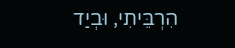הִרְבֵּיתִי, וּבְיַד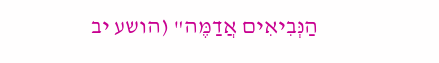הַנְּבִיאִים אֲדַמֶּה" (הושע יב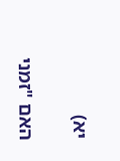יא)

האם "זמני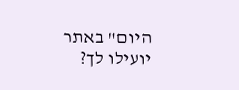היום" באתר יועילו לך?